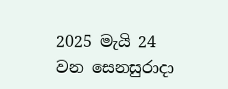2025 මැයි 24 වන සෙනසුරාදා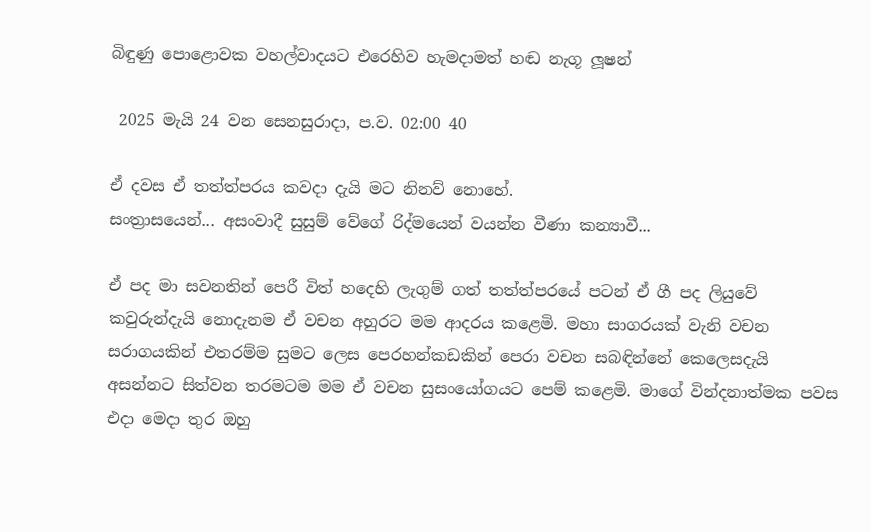බිඳුණු පොළොවක වහල්වාදයට එරෙහිව හැමදාමත් හඬ නැගූ ලූෂන්

 2025 මැයි 24 වන සෙනසුරාදා, ප.ව. 02:00 40

ඒ දවස ඒ තත්ත්පරය කවදා දැයි මට නිනව් නොහේ.
සංත්‍රාසයෙන්... අසංවාදී සුසුම් වේගේ රිද්මයෙන් වයන්න වීණා කන්‍යාවී...

ඒ පද මා සවනතින් පෙරී විත් හදෙහි ලැගුම් ගත් තත්ත්පරයේ පටන් ඒ ගී පද ලියුවේ කවුරුන්දැයි නොදැනම ඒ වචන අහුරට මම ආදරය කළෙමි. මහා සාගරයක් වැනි වචන සරාගයකින් එතරම්ම සුමට ලෙස පෙරහන්කඩකින් පෙරා වචන සබඳින්නේ කෙලෙසදැයි අසන්නට සිත්වන තරමටම මම ඒ වචන සුසංයෝගයට පෙම් කළෙමි. මාගේ වින්දනාත්මක පවස එදා මෙදා තුර ඔහු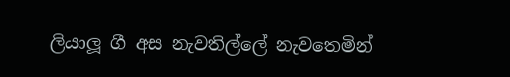ලියාලූ ගී අස නැවතිල්ලේ නැවතෙමින්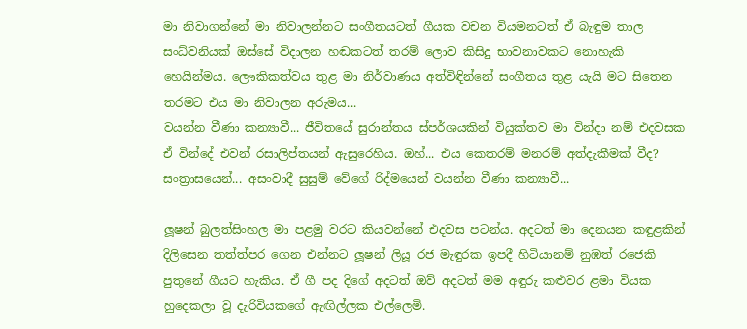මා නිවාගන්නේ මා නිවාලන්නට සංගීතයටත් ගීයක වචන වියමනටත් ඒ බැඳුම තාල සංධ්වනියක් ඔස්සේ විදාලන හඬකටත් තරම් ලොව කිසිදු භාවනාවකට නොහැකි හෙයින්මය. ලෞකිකත්වය තුළ මා නිර්වාණය අත්විඳින්නේ සංගීතය තුළ යැයි මට සිතෙන තරමට එය මා නිවාලන අරුමය...
වයන්න වීණා කන්‍යාවී... ජීවිතයේ සුරාන්තය ස්පර්ශයකින් වියුක්තව මා වින්දා නම් එදවසක ඒ වින්දේ එවන් රසාලිප්තයන් ඇසුරෙහිය. ඔහ්... එය කෙතරම් මනරම් අත්දැකීමක් වීද? සංත්‍රාසයෙන්... අසංවාදී සුසුම් වේගේ රිද්මයෙන් වයන්න වීණා කන්‍යාවී...

ලූෂන් බුලත්සිංහල මා පළමු වරට කියවන්නේ එදවස පටන්ය. අදටත් මා දෙනයන කඳුළකින් දිලිසෙන තත්ත්පර ගෙන එන්නට ලූෂන් ලියූ රජ මැඳුරක ඉපදී හිටියානම් නුඹත් රජෙකි පුතුනේ ගීයට හැකිය. ඒ ගී පද දිගේ අදටත් ඔව් අදටත් මම අඳුරු කළුවර ළමා වියක හුදෙකලා වූ දැරිවියකගේ ඇඟිල්ලක එල්ලෙමි.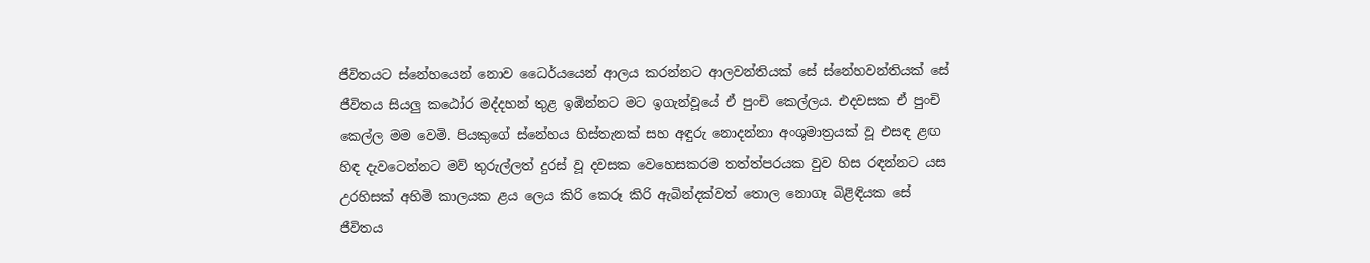ජීවිතයට ස්නේහයෙන් නොව ධෛර්යයෙන් ආලය කරන්නට ආලවන්තියක් සේ ස්නේහවන්තියක් සේ ජීවිතය සියලු කඨෝර මද්දහන් තුළ ඉඹින්නට මට ඉගැන්වූයේ ඒ පුංචි කෙල්ලය. එදවසක ඒ පුංචි කෙල්ල මම වෙමි. පියකුගේ ස්නේහය හිස්තැනක් සහ අඳුරු නොදන්නා අංශුමාත්‍රයක් වූ එසඳ ළඟ හිඳ දැවටෙන්නට මව් තුරුල්ලත් දුරස් වූ දවසක වෙහෙසකරම තත්ත්පරයක වුව හිස රඳන්නට යස උරහිසක් අහිමි කාලයක ළය ලෙය කිරි කෙරූ කිරි ඇබින්දක්වත් තොල නොගෑ බිළිඳියක සේ ජීවිතය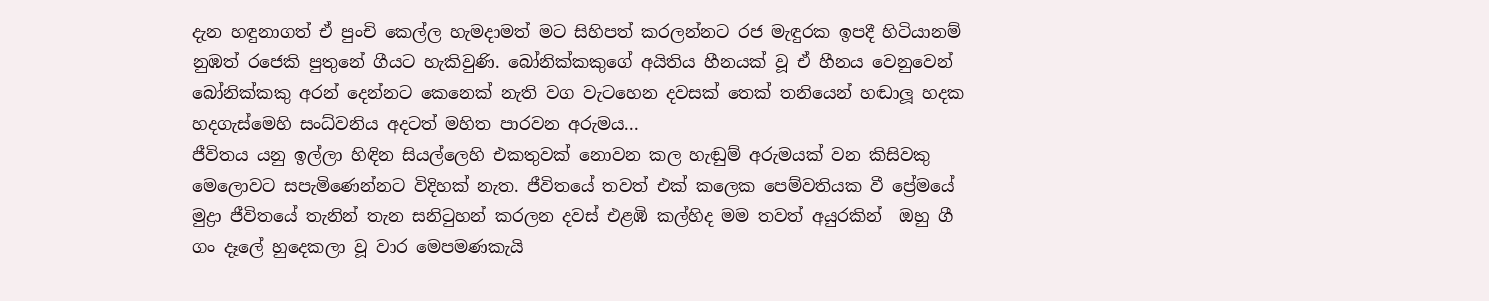දැන හඳුනාගත් ඒ පුංචි කෙල්ල හැමදාමත් මට සිහිපත් කරලන්නට රජ මැඳුරක ඉපදී හිටියානම් නුඹත් රජෙකි පුතුනේ ගීයට හැකිවුණි. බෝනික්කකුගේ අයිතිය හීනයක් වූ ඒ හීනය වෙනුවෙන් බෝනික්කකු අරන් දෙන්නට කෙනෙක් නැති වග වැටහෙන දවසක් තෙක් තනියෙන් හඬාලූ හදක හදගැස්මෙහි සංධ්වනිය අදටත් මහිත පාරවන අරුමය...
ජීවිතය යනු ඉල්ලා හිඳින සියල්ලෙහි එකතුවක් නොවන කල හැඬුම් අරුමයක් වන කිසිවකු මෙලොවට සපැමිණෙන්නට විදිහක් නැත. ජීවිතයේ තවත් එක් කලෙක පෙම්වතියක වී ප්‍රේමයේ මුද්‍රා ජීවිතයේ තැනින් තැන සනිටුහන් කරලන දවස් එළඹි කල්හිද මම තවත් අයුරකින්  ඔහු ගී ගං දෑලේ හුදෙකලා වූ වාර මෙපමණකැයි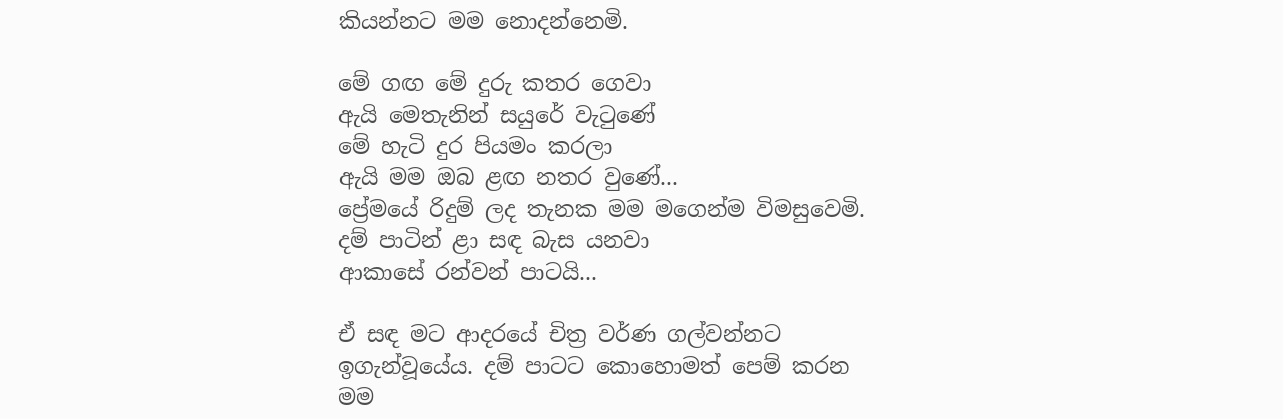කියන්නට මම නොදන්නෙමි.

මේ ගඟ මේ දුරු කතර ගෙවා
ඇයි මෙතැනින් සයුරේ වැටුණේ
මේ හැටි දුර පියමං කරලා
ඇයි මම ඔබ ළඟ නතර වුණේ...
ප්‍රේමයේ රිදුම් ලද තැනක මම මගෙන්ම විමසුවෙමි.
දම් පාටින් ළා සඳ බැස යනවා
ආකාසේ රන්වන් පාටයි...

ඒ සඳ මට ආදරයේ චිත්‍ර වර්ණ ගල්වන්නට ඉගැන්වූයේය. දම් පාටට කොහොමත් පෙම් කරන මම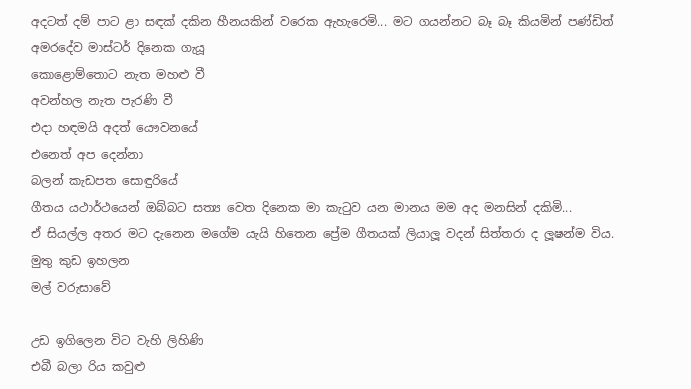අදටත් දම් පාට ළා සඳක් දකින හීනයකින් වරෙක ඇහැරෙමි... මට ගයන්නට බෑ බෑ කියමින් පණ්ඩිත් අමරදේව මාස්ටර් දිනෙක ගැයූ
කොළොම්තොට නැත මහළු වී
අවන්හල නැත පැරණි වී
එදා හඳමයි අදත් යෞවනයේ
එනෙත් අප දෙන්නා
බලන් කැඩපත සොඳුරියේ
ගීතය යථාර්ථයෙන් ඔබ්බට සත්‍ය වෙත දිනෙක මා කැටුව යන මානය මම අද මනසින් දකිමි...
ඒ සියල්ල අතර මට දැනෙන මගේම යැයි හිතෙන ප්‍රේම ගීතයක් ලියාලූ වදන් සිත්තරා ද ලූෂන්ම විය.
මුතු කුඩ ඉහලන
මල් වරුසාවේ

උඩ ඉගිලෙන විට වැහි ලිහිණි
එබී බලා රිය කවුළු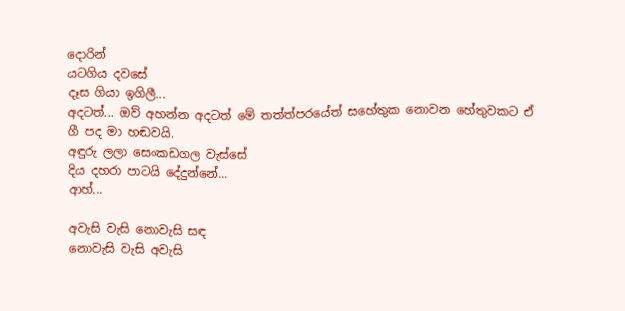දොරින්
යටගිය දවසේ
දෑස ගියා ඉගිලී...
අදටත්... ඔව් අහන්න අදටත් මේ තත්ත්පරයේත් සහේතුක නොවන හේතුවකට ඒ ගී පද මා හඬවයි.
අඳුරු ලලා සෙංකඩගල වැස්සේ
දිය දහරා පාටයි දේදුන්නේ...
ආහ්...

අවැසි වැසි නොවැසි සඳ
නොවැසි වැසි අවැසි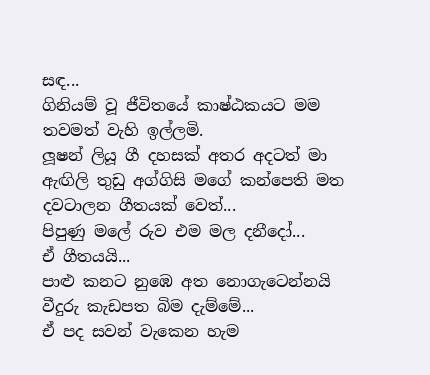සඳ...
ගිනියම් වූ ජීවිතයේ කාෂ්ඨකයට මම තවමත් වැහි ඉල්ලමි.
ලූෂන් ලියූ ගී දහසක් අතර අදටත් මා ඇඟිලි තුඩු අග්ගිසි මගේ කන්පෙති මත දවටාලන ගීතයක් වෙත්...
පිපුණු මලේ රුව එම මල දනීදෝ...
ඒ ගීතයයි...
පාළු කනට නුඹෙ අත නොගැටෙන්නයි
වීදුරු කැඩපත බිම දැම්මේ...
ඒ පද සවන් වැකෙන හැම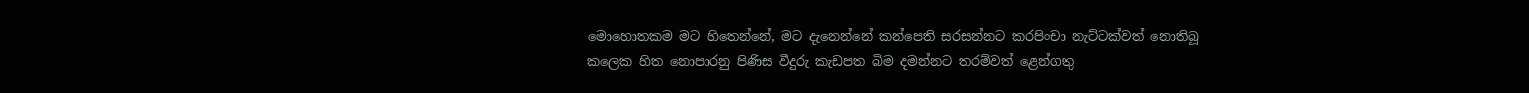මොහොතකම මට හිතෙන්නේ, මට දැනෙන්නේ කන්පෙති සරසන්නට කරපිංචා නැට්ටක්වත් නොතිබූ කලෙක හිත නොපාරනු පිණිස වීදුරු කැඩපත බිම දමන්නට තරම්වත් ළෙන්ගතු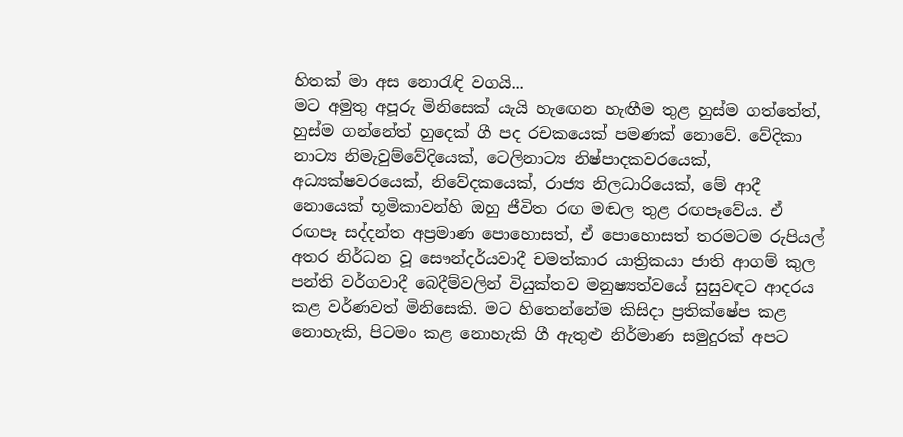හිතක් මා අස නොරැඳි වගයි...
මට අමුතු අපූරු මිනිසෙක් යැයි හැඟෙන හැඟීම තුළ හුස්ම ගත්තේත්, හුස්ම ගන්නේත් හුදෙක් ගී පද රචකයෙක් පමණක් නොවේ. වේදිකා නාට්‍ය නිමැවුම්වේදියෙක්, ටෙලිනාට්‍ය නිෂ්පාදකවරයෙක්, අධ්‍යක්ෂවරයෙක්, නිවේදකයෙක්, රාජ්‍ය නිලධාරියෙක්, මේ ආදී නොයෙක් භූමිකාවන්හි ඔහු ජීවිත රඟ මඬල තුළ රඟපෑවේය. ඒ රඟපෑ සද්දන්ත අප්‍රමාණ පොහොසත්, ඒ පොහොසත් තරමටම රුපියල් අතර නිර්ධන වූ සෞන්දර්යවාදී චමත්කාර යාත්‍රිකයා ජාති ආගම් කුල පන්ති වර්ගවාදී බෙදීම්වලින් වියුක්තව මනුෂ්‍යත්වයේ සුසුවඳට ආදරය කළ වර්ණවත් මිනිසෙකි. මට හිතෙන්නේම කිසිදා ප්‍රතික්ෂේප කළ නොහැකි, පිටමං කළ නොහැකි ගී ඇතුළු නිර්මාණ සමුදුරක් අපට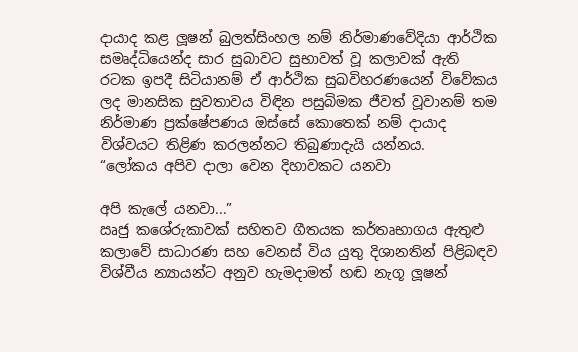දායාද කළ ලූෂන් බුලත්සිංහල නම් නිර්මාණවේදියා ආර්ථික සමෘද්ධියෙන්ද සාර සුබාවට සුභාවත් වූ කලාවක් ඇති රටක ඉපදී සිටියානම් ඒ ආර්ථික සුඛවිහරණයෙන් විවේකය ලද මානසික සුවතාවය විඳින පසුබිමක ජීවත් වූවානම් තම නිර්මාණ ප්‍රක්ෂේපණය ඔස්සේ කොතෙක් නම් දායාද විශ්වයට තිළිණ කරලන්නට තිබුණාදැයි යන්නය.
“ලෝකය අපිව දාලා වෙන දිහාවකට යනවා

අපි කැලේ යනවා...”
ඍජු කශේරුකාවක් සහිතව ගීතයක කර්තෘභාගය ඇතුළු කලාවේ සාධාරණ සහ වෙනස් විය යුතු දිශානතින් පිළිබඳව විශ්වීය න්‍යායන්ට අනුව හැමදාමත් හඬ නැගූ ලූෂන්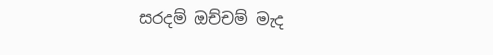සරදම් ඔච්චම් මැද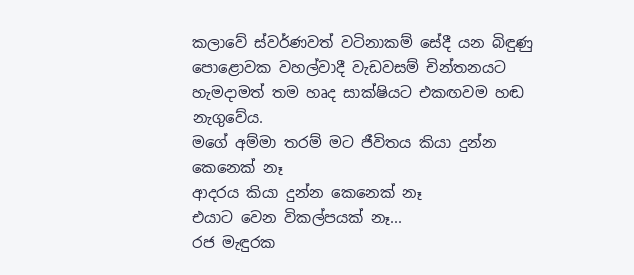කලාවේ ස්වර්ණවත් වටිනාකම් සේදී යන බිඳුණු පොළොවක වහල්වාදී වැඩවසම් චින්තනයට හැමදාමත් තම හෘද සාක්ෂියට එකඟවම හඬ නැගුවේය.
මගේ අම්මා තරම් මට ජීවිතය කියා දුන්න කෙනෙක් නෑ
ආදරය කියා දුන්න කෙනෙක් නෑ
එයාට වෙන විකල්පයක් නෑ...
රජ මැඳුරක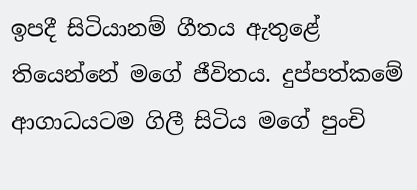ඉපදී සිටියානම් ගීතය ඇතුළේ තියෙන්නේ මගේ ජීවිතය. දුප්පත්කමේ ආගාධයටම ගිලී සිටිය මගේ පුංචි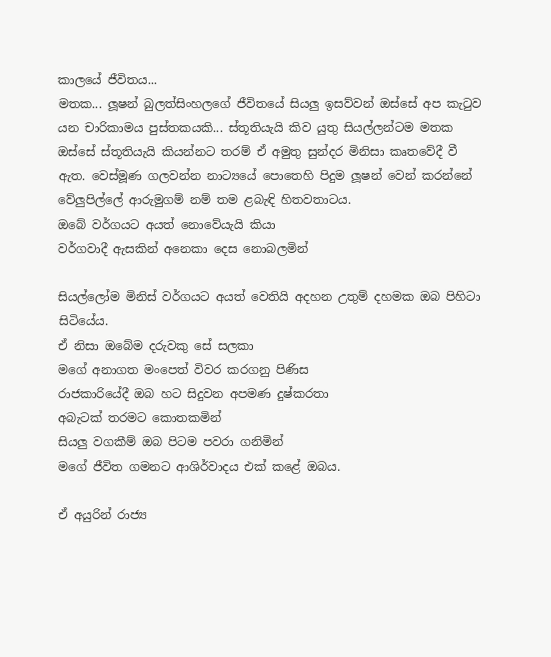කාලයේ ජීවිතය...
මතක... ලූෂන් බුලත්සිංහලගේ ජීවිතයේ සියලු ඉසව්වන් ඔස්සේ අප කැටුව යන චාරිකාමය පුස්තකයකි... ස්තූතියැයි කිව යුතු සියල්ලන්ටම මතක ඔස්සේ ස්තූතියැයි කියන්නට තරම් ඒ අමුතු සුන්දර මිනිසා කෘතවේදී වී ඇත. වෙස්මූණ ගලවන්න නාට්‍යයේ පොතෙහි පිදුම ලූෂන් වෙන් කරන්නේ වේලුපිල්ලේ ආරුමුගම් නම් තම ළබැඳි හිතවතාටය.
ඔබේ වර්ගයට අයත් නොවේයැයි කියා
වර්ගවාදී ඇසකින් අනෙකා දෙස නොබලමින්

සියල්ලෝම මිනිස් වර්ගයට අයත් වෙතියි අදහන උතුම් දහමක ඔබ පිහිටා සිටියේය.
ඒ නිසා ඔබේම දරුවකු සේ සලකා
මගේ අනාගත මංපෙත් විවර කරගනු පිණිස
රාජකාරියේදී ඔබ හට සිදුවන අපමණ දුෂ්කරතා
අබැටක් තරමට කොතකමින්
සියලු වගකීම් ඔබ පිටම පවරා ගනිමින්
මගේ ජීවිත ගමනට ආශිර්වාදය එක් කළේ ඔබය.

ඒ අයුරින් රාජ්‍ය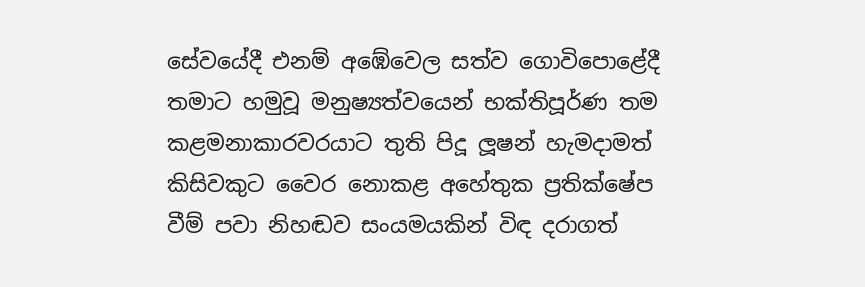සේවයේදී එනම් අඹේවෙල සත්ව ගොවිපොළේදී තමාට හමුවූ මනුෂ්‍යත්වයෙන් භක්තිපූර්ණ තම කළමනාකාරවරයාට තුති පිදූ ලූෂන් හැමදාමත් කිසිවකුට වෛර නොකළ අහේතුක ප්‍රතික්ෂේප වීම් පවා නිහඬව සංයමයකින් විඳ දරාගත්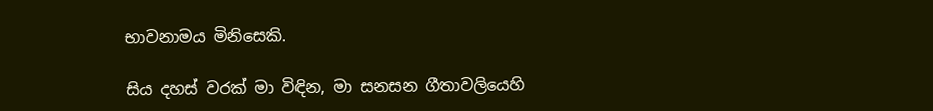භාවනාමය මිනිසෙකි.

සිය දහස් වරක් මා විඳින, මා සනසන ගීතාවලියෙහි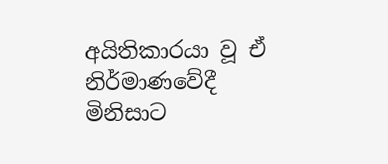අයිතිකාරයා වූ ඒ නිර්මාණවේදී මිනිසාට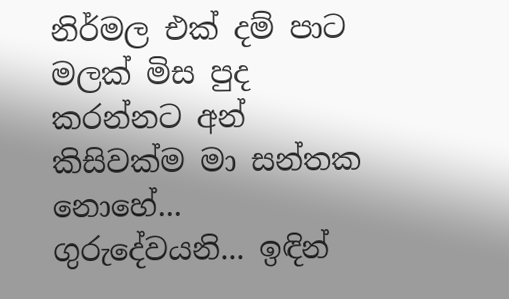නිර්මල එක් දම් පාට මලක් මිස පුද කරන්නට අන් කිසිවක්ම මා සන්තක නොහේ...
ගුරුදේවයනි... ඉඳින්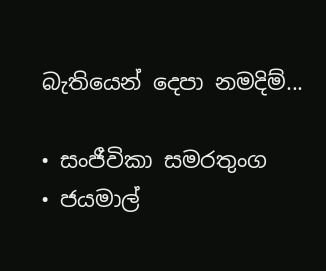බැතියෙන් දෙපා නමදිම්...

• සංජීවිකා සමරතුංග
• ජයමාල්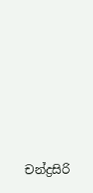චන්ද්‍රසිරි